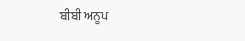ਬੀਬੀ ਅਨੂਪ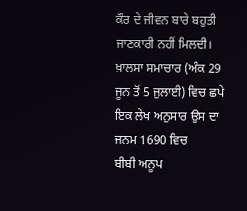ਕੌਰ ਦੇ ਜੀਵਨ ਬਾਰੇ ਬਹੁਤੀ ਜਾਣਕਾਰੀ ਨਹੀਂ ਮਿਲਦੀ। ਖ਼ਾਲਸਾ ਸਮਾਚਾਰ (ਅੰਕ 29 ਜੂਨ ਤੋਂ 5 ਜੁਲਾਈ) ਵਿਚ ਛਪੇ ਇਕ ਲੇਖ ਅਨੁਸਾਰ ਉਸ ਦਾ ਜਨਮ 1690 ਵਿਚ
ਬੀਬੀ ਅਨੂਪ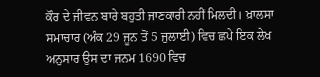ਕੌਰ ਦੇ ਜੀਵਨ ਬਾਰੇ ਬਹੁਤੀ ਜਾਣਕਾਰੀ ਨਹੀਂ ਮਿਲਦੀ। ਖ਼ਾਲਸਾ ਸਮਾਚਾਰ (ਅੰਕ 29 ਜੂਨ ਤੋਂ 5 ਜੁਲਾਈ) ਵਿਚ ਛਪੇ ਇਕ ਲੇਖ ਅਨੁਸਾਰ ਉਸ ਦਾ ਜਨਮ 1690 ਵਿਚ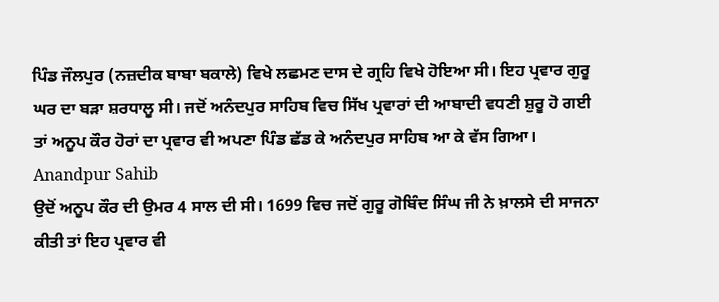ਪਿੰਡ ਜੌਲਪੁਰ (ਨਜ਼ਦੀਕ ਬਾਬਾ ਬਕਾਲੇ) ਵਿਖੇ ਲਛਮਣ ਦਾਸ ਦੇ ਗ੍ਰਹਿ ਵਿਖੇ ਹੋਇਆ ਸੀ। ਇਹ ਪ੍ਰਵਾਰ ਗੁਰੂ ਘਰ ਦਾ ਬੜਾ ਸ਼ਰਧਾਲੂ ਸੀ। ਜਦੋਂ ਅਨੰਦਪੁਰ ਸਾਹਿਬ ਵਿਚ ਸਿੱਖ ਪ੍ਰਵਾਰਾਂ ਦੀ ਆਬਾਦੀ ਵਧਣੀ ਸ਼ੁਰੂ ਹੋ ਗਈ ਤਾਂ ਅਨੂਪ ਕੌਰ ਹੋਰਾਂ ਦਾ ਪ੍ਰਵਾਰ ਵੀ ਅਪਣਾ ਪਿੰਡ ਛੱਡ ਕੇ ਅਨੰਦਪੁਰ ਸਾਹਿਬ ਆ ਕੇ ਵੱਸ ਗਿਆ।
Anandpur Sahib
ਉਦੋਂ ਅਨੂਪ ਕੌਰ ਦੀ ਉਮਰ 4 ਸਾਲ ਦੀ ਸੀ। 1699 ਵਿਚ ਜਦੋਂ ਗੁਰੂ ਗੋਬਿੰਦ ਸਿੰਘ ਜੀ ਨੇ ਖ਼ਾਲਸੇ ਦੀ ਸਾਜਨਾ ਕੀਤੀ ਤਾਂ ਇਹ ਪ੍ਰਵਾਰ ਵੀ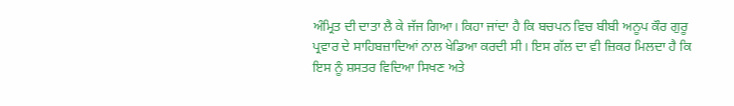ਅੰਮ੍ਰਿਤ ਦੀ ਦਾਤਾ ਲੈ ਕੇ ਜੱਜ ਗਿਆ। ਕਿਹਾ ਜਾਂਦਾ ਹੈ ਕਿ ਬਚਪਨ ਵਿਚ ਬੀਬੀ ਅਨੂਪ ਕੌਰ ਗੁਰੂ ਪ੍ਰਵਾਰ ਦੇ ਸਾਹਿਬਜ਼ਾਦਿਆਂ ਨਾਲ ਖੇਡਿਆ ਕਰਦੀ ਸੀ। ਇਸ ਗੱਲ ਦਾ ਵੀ ਜ਼ਿਕਰ ਮਿਲਦਾ ਹੈ ਕਿ ਇਸ ਨੂੰ ਸ਼ਸਤਰ ਵਿਦਿਆ ਸਿਖਣ ਅਤੇ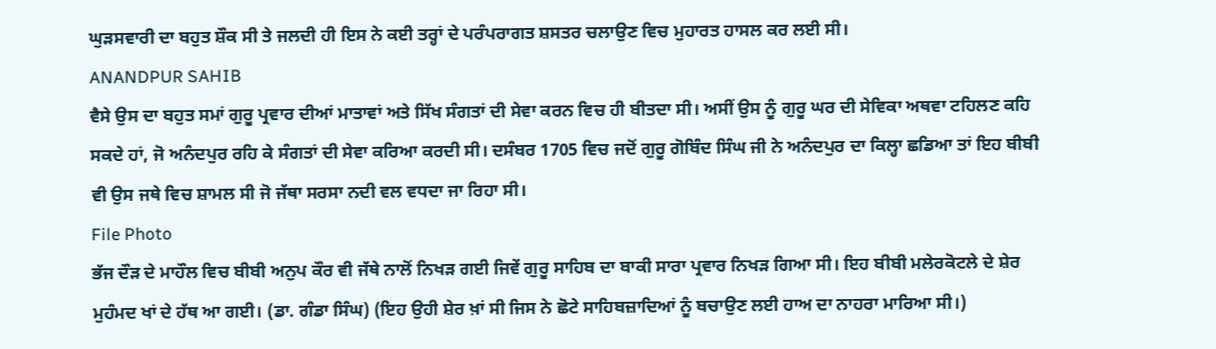ਘੁੜਸਵਾਰੀ ਦਾ ਬਹੁਤ ਸ਼ੌਕ ਸੀ ਤੇ ਜਲਦੀ ਹੀ ਇਸ ਨੇ ਕਈ ਤਰ੍ਹਾਂ ਦੇ ਪਰੰਪਰਾਗਤ ਸ਼ਸਤਰ ਚਲਾਉਣ ਵਿਚ ਮੁਹਾਰਤ ਹਾਸਲ ਕਰ ਲਈ ਸੀ।
ANANDPUR SAHIB
ਵੈਸੇ ਉਸ ਦਾ ਬਹੁਤ ਸਮਾਂ ਗੁਰੂ ਪ੍ਰਵਾਰ ਦੀਆਂ ਮਾਤਾਵਾਂ ਅਤੇ ਸਿੱਖ ਸੰਗਤਾਂ ਦੀ ਸੇਵਾ ਕਰਨ ਵਿਚ ਹੀ ਬੀਤਦਾ ਸੀ। ਅਸੀਂ ਉਸ ਨੂੰ ਗੁਰੂ ਘਰ ਦੀ ਸੇਵਿਕਾ ਅਥਵਾ ਟਹਿਲਣ ਕਹਿ ਸਕਦੇ ਹਾਂ, ਜੋ ਅਨੰਦਪੁਰ ਰਹਿ ਕੇ ਸੰਗਤਾਂ ਦੀ ਸੇਵਾ ਕਰਿਆ ਕਰਦੀ ਸੀ। ਦਸੰਬਰ 1705 ਵਿਚ ਜਦੋਂ ਗੁਰੂ ਗੋਬਿੰਦ ਸਿੰਘ ਜੀ ਨੇ ਅਨੰਦਪੁਰ ਦਾ ਕਿਲ੍ਹਾ ਛਡਿਆ ਤਾਂ ਇਹ ਬੀਬੀ ਵੀ ਉਸ ਜਥੇ ਵਿਚ ਸ਼ਾਮਲ ਸੀ ਜੋ ਜੱਥਾ ਸਰਸਾ ਨਦੀ ਵਲ ਵਧਦਾ ਜਾ ਰਿਹਾ ਸੀ।
File Photo
ਭੱਜ ਦੌੜ ਦੇ ਮਾਹੌਲ ਵਿਚ ਬੀਬੀ ਅਨੁਪ ਕੌਰ ਵੀ ਜੱਥੇ ਨਾਲੋਂ ਨਿਖੜ ਗਈ ਜਿਵੇਂ ਗੁਰੂ ਸਾਹਿਬ ਦਾ ਬਾਕੀ ਸਾਰਾ ਪ੍ਰਵਾਰ ਨਿਖੜ ਗਿਆ ਸੀ। ਇਹ ਬੀਬੀ ਮਲੇਰਕੋਟਲੇ ਦੇ ਸ਼ੇਰ ਮੁਹੰਮਦ ਖਾਂ ਦੇ ਹੱਥ ਆ ਗਈ। (ਡਾ. ਗੰਡਾ ਸਿੰਘ) (ਇਹ ਉਹੀ ਸ਼ੇਰ ਖ਼ਾਂ ਸੀ ਜਿਸ ਨੇ ਛੋਟੇ ਸਾਹਿਬਜ਼ਾਦਿਆਂ ਨੂੰ ਬਚਾਉਣ ਲਈ ਹਾਅ ਦਾ ਨਾਹਰਾ ਮਾਰਿਆ ਸੀ।)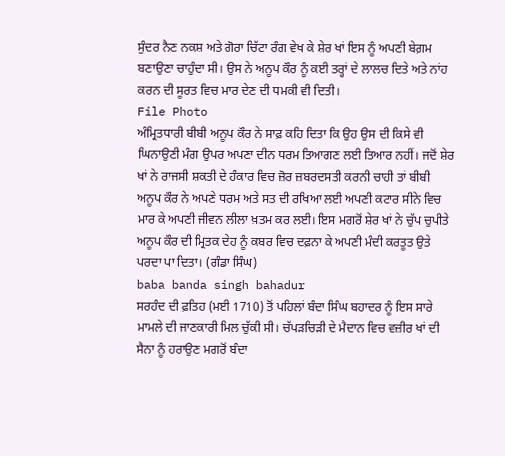ਸੁੰਦਰ ਨੈਣ ਨਕਸ਼ ਅਤੇ ਗੋਰਾ ਚਿੱਟਾ ਰੰਗ ਵੇਖ ਕੇ ਸ਼ੇਰ ਖਾਂ ਇਸ ਨੂੰ ਅਪਣੀ ਬੇਗ਼ਮ ਬਣਾਉਣਾ ਚਾਹੁੰਦਾ ਸੀ। ਉਸ ਨੇ ਅਨੂਪ ਕੌਰ ਨੂੰ ਕਈ ਤਰ੍ਹਾਂ ਦੇ ਲਾਲਚ ਦਿਤੇ ਅਤੇ ਨਾਂਹ ਕਰਨ ਦੀ ਸੂਰਤ ਵਿਚ ਮਾਰ ਦੇਣ ਦੀ ਧਮਕੀ ਵੀ ਦਿਤੀ।
File Photo
ਅੰਮ੍ਰਿਤਧਾਰੀ ਬੀਬੀ ਅਨੂਪ ਕੌਰ ਨੇ ਸਾਫ਼ ਕਹਿ ਦਿਤਾ ਕਿ ਉਹ ਉਸ ਦੀ ਕਿਸੇ ਵੀ ਘਿਨਾਉਣੀ ਮੰਗ ਉਪਰ ਅਪਣਾ ਦੀਨ ਧਰਮ ਤਿਆਗਣ ਲਈ ਤਿਆਰ ਨਹੀਂ। ਜਦੋਂ ਸ਼ੇਰ ਖਾਂ ਨੇ ਰਾਜਸੀ ਸ਼ਕਤੀ ਦੇ ਹੰਕਾਰ ਵਿਚ ਜ਼ੋਰ ਜ਼ਬਰਦਸਤੀ ਕਰਨੀ ਚਾਹੀ ਤਾਂ ਬੀਬੀ ਅਨੂਪ ਕੌਰ ਨੇ ਅਪਣੇ ਧਰਮ ਅਤੇ ਸਤ ਦੀ ਰਖਿਆ ਲਈ ਅਪਣੀ ਕਟਾਰ ਸੀਨੇ ਵਿਚ ਮਾਰ ਕੇ ਅਪਣੀ ਜੀਵਨ ਲੀਲਾ ਖ਼ਤਮ ਕਰ ਲਈ। ਇਸ ਮਗਰੋਂ ਸ਼ੇਰ ਖਾਂ ਨੇ ਚੁੱਪ ਚੁਪੀਤੇ ਅਨੂਪ ਕੌਰ ਦੀ ਮ੍ਰਿਤਕ ਦੇਹ ਨੂੰ ਕਬਰ ਵਿਚ ਦਫ਼ਨਾ ਕੇ ਅਪਣੀ ਮੰਦੀ ਕਰਤੂਤ ਉਤੇ ਪਰਦਾ ਪਾ ਦਿਤਾ। (ਗੰਡਾ ਸਿੰਘ)
baba banda singh bahadur
ਸਰਹੰਦ ਦੀ ਫ਼ਤਿਹ (ਮਈ 1710) ਤੋਂ ਪਹਿਲਾਂ ਬੰਦਾ ਸਿੰਘ ਬਹਾਦਰ ਨੂੰ ਇਸ ਸਾਰੇ ਮਾਮਲੇ ਦੀ ਜਾਣਕਾਰੀ ਮਿਲ ਚੁੱਕੀ ਸੀ। ਚੱਪੜਚਿੜੀ ਦੇ ਮੈਦਾਨ ਵਿਚ ਵਜ਼ੀਰ ਖਾਂ ਦੀ ਸੈਨਾ ਨੂੰ ਹਰਾਉਣ ਮਗਰੋਂ ਬੰਦਾ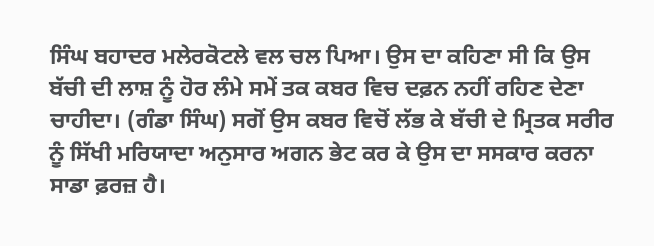ਸਿੰਘ ਬਹਾਦਰ ਮਲੇਰਕੋਟਲੇ ਵਲ ਚਲ ਪਿਆ। ਉਸ ਦਾ ਕਹਿਣਾ ਸੀ ਕਿ ਉਸ ਬੱਚੀ ਦੀ ਲਾਸ਼ ਨੂੰ ਹੋਰ ਲੰਮੇ ਸਮੇਂ ਤਕ ਕਬਰ ਵਿਚ ਦਫ਼ਨ ਨਹੀਂ ਰਹਿਣ ਦੇਣਾ ਚਾਹੀਦਾ। (ਗੰਡਾ ਸਿੰਘ) ਸਗੋਂ ਉਸ ਕਬਰ ਵਿਚੋਂ ਲੱਭ ਕੇ ਬੱਚੀ ਦੇ ਮ੍ਰਿਤਕ ਸਰੀਰ ਨੂੰ ਸਿੱਖੀ ਮਰਿਯਾਦਾ ਅਨੁਸਾਰ ਅਗਨ ਭੇਟ ਕਰ ਕੇ ਉਸ ਦਾ ਸਸਕਾਰ ਕਰਨਾ ਸਾਡਾ ਫ਼ਰਜ਼ ਹੈ।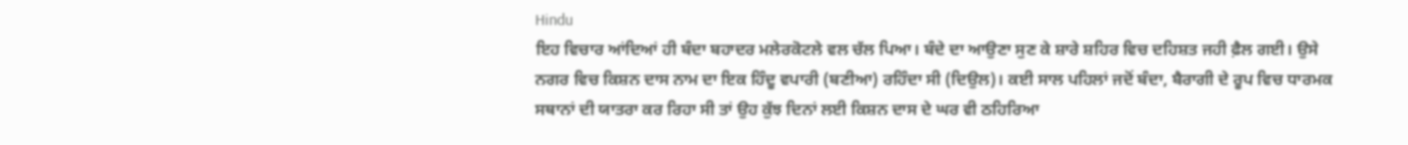Hindu
ਇਹ ਵਿਚਾਰ ਆਂਦਿਆਂ ਹੀ ਬੰਦਾ ਬਹਾਦਰ ਮਲੇਰਕੋਟਲੇ ਵਲ ਚੱਲ ਪਿਆ। ਬੰਦੇ ਦਾ ਆਉਣਾ ਸੁਣ ਕੇ ਸ਼ਾਰੇ ਸ਼ਹਿਰ ਵਿਚ ਦਹਿਸ਼ਤ ਜਹੀ ਫ਼ੈਲ ਗਈ। ਉਸੇ ਨਗਰ ਵਿਚ ਕਿਸ਼ਨ ਦਾਸ ਨਾਮ ਦਾ ਇਕ ਹਿੰਦੂ ਵਪਾਰੀ (ਬਣੀਆ) ਰਹਿੰਦਾ ਸੀ (ਦਿਉਲ)। ਕਈ ਸਾਲ ਪਹਿਲਾਂ ਜਦੋਂ ਬੰਦਾ, ਬੈਰਾਗੀ ਦੇ ਰੂਪ ਵਿਚ ਧਾਰਮਕ ਸਥਾਨਾਂ ਦੀ ਯਾਤਰਾ ਕਰ ਰਿਹਾ ਸੀ ਤਾਂ ਉਹ ਕੁੱਝ ਦਿਨਾਂ ਲਈ ਕਿਸ਼ਨ ਦਾਸ ਦੇ ਘਰ ਵੀ ਠਹਿਰਿਆ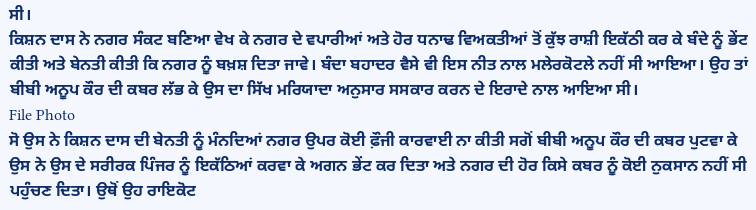ਸੀ।
ਕਿਸ਼ਨ ਦਾਸ ਨੇ ਨਗਰ ਸੰਕਟ ਬਣਿਆ ਵੇਖ ਕੇ ਨਗਰ ਦੇ ਵਪਾਰੀਆਂ ਅਤੇ ਹੋਰ ਧਨਾਢ ਵਿਅਕਤੀਆਂ ਤੋਂ ਕੁੱਝ ਰਾਸ਼ੀ ਇਕੱਠੀ ਕਰ ਕੇ ਬੰਦੇ ਨੂੰ ਭੇਂਟ ਕੀਤੀ ਅਤੇ ਬੇਨਤੀ ਕੀਤੀ ਕਿ ਨਗਰ ਨੂੰ ਬਖ਼ਸ਼ ਦਿਤਾ ਜਾਵੇ। ਬੰਦਾ ਬਹਾਦਰ ਵੈਸੇ ਵੀ ਇਸ ਨੀਤ ਨਾਲ ਮਲੇਰਕੋਟਲੇ ਨਹੀਂ ਸੀ ਆਇਆ। ਉਹ ਤਾਂ ਬੀਬੀ ਅਨੂਪ ਕੌਰ ਦੀ ਕਬਰ ਲੱਭ ਕੇ ਉਸ ਦਾ ਸਿੱਖ ਮਰਿਯਾਦਾ ਅਨੁਸਾਰ ਸਸਕਾਰ ਕਰਨ ਦੇ ਇਰਾਦੇ ਨਾਲ ਆਇਆ ਸੀ।
File Photo
ਸੋ ਉਸ ਨੇ ਕਿਸ਼ਨ ਦਾਸ ਦੀ ਬੇਨਤੀ ਨੂੰ ਮੰਨਦਿਆਂ ਨਗਰ ਉਪਰ ਕੋਈ ਫ਼ੌਜੀ ਕਾਰਵਾਈ ਨਾ ਕੀਤੀ ਸਗੋਂ ਬੀਬੀ ਅਨੂਪ ਕੌਰ ਦੀ ਕਬਰ ਪੁਟਵਾ ਕੇ ਉਸ ਨੇ ਉਸ ਦੇ ਸਰੀਰਕ ਪਿੰਜਰ ਨੂੰ ਇਕੱਠਿਆਂ ਕਰਵਾ ਕੇ ਅਗਨ ਭੇਂਟ ਕਰ ਦਿਤਾ ਅਤੇ ਨਗਰ ਦੀ ਹੋਰ ਕਿਸੇ ਕਬਰ ਨੂੰ ਕੋਈ ਨੁਕਸਾਨ ਨਹੀਂ ਸੀ ਪਹੁੰਚਣ ਦਿਤਾ। ਉਥੋਂ ਉਹ ਰਾਇਕੋਟ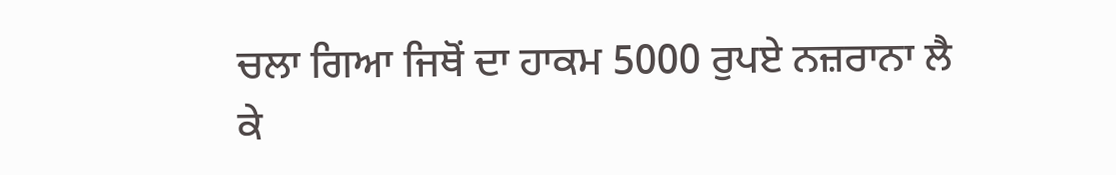ਚਲਾ ਗਿਆ ਜਿਥੋਂ ਦਾ ਹਾਕਮ 5000 ਰੁਪਏ ਨਜ਼ਰਾਨਾ ਲੈ ਕੇ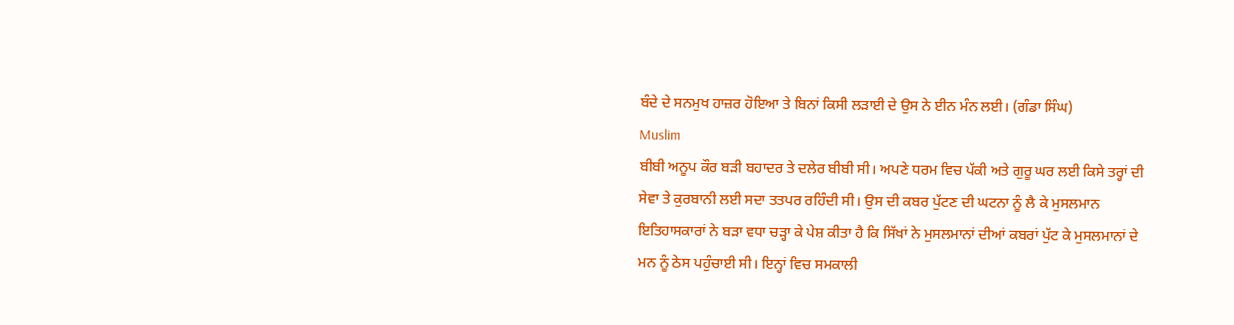ਬੰਦੇ ਦੇ ਸਨਮੁਖ ਹਾਜ਼ਰ ਹੋਇਆ ਤੇ ਬਿਨਾਂ ਕਿਸੀ ਲੜਾਈ ਦੇ ਉਸ ਨੇ ਈਨ ਮੰਨ ਲਈ। (ਗੰਡਾ ਸਿੰਘ)
Muslim
ਬੀਬੀ ਅਨੂਪ ਕੌਰ ਬੜੀ ਬਹਾਦਰ ਤੇ ਦਲੇਰ ਬੀਬੀ ਸੀ। ਅਪਣੇ ਧਰਮ ਵਿਚ ਪੱਕੀ ਅਤੇ ਗੁਰੂ ਘਰ ਲਈ ਕਿਸੇ ਤਰ੍ਹਾਂ ਦੀ ਸੇਵਾ ਤੇ ਕੁਰਬਾਨੀ ਲਈ ਸਦਾ ਤਤਪਰ ਰਹਿੰਦੀ ਸੀ। ਉਸ ਦੀ ਕਬਰ ਪੁੱਟਣ ਦੀ ਘਟਨਾ ਨੂੰ ਲੈ ਕੇ ਮੁਸਲਮਾਨ ਇਤਿਹਾਸਕਾਰਾਂ ਨੇ ਬੜਾ ਵਧਾ ਚੜ੍ਹਾ ਕੇ ਪੇਸ਼ ਕੀਤਾ ਹੈ ਕਿ ਸਿੱਖਾਂ ਨੇ ਮੁਸਲਮਾਨਾਂ ਦੀਆਂ ਕਬਰਾਂ ਪੁੱਟ ਕੇ ਮੁਸਲਮਾਨਾਂ ਦੇ ਮਨ ਨੂੰ ਠੇਸ ਪਹੁੰਚਾਈ ਸੀ। ਇਨ੍ਹਾਂ ਵਿਚ ਸਮਕਾਲੀ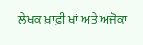ਲੇਖਕ ਖ਼ਾਫ਼ੀ ਖਾਂ ਅਤੇ ਅਜੋਕਾ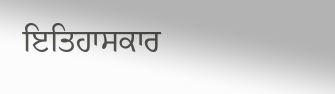ਇਤਿਹਾਸਕਾਰ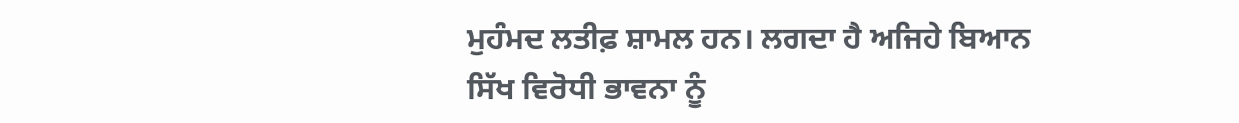ਮੁਹੰਮਦ ਲਤੀਫ਼ ਸ਼ਾਮਲ ਹਨ। ਲਗਦਾ ਹੈ ਅਜਿਹੇ ਬਿਆਨ ਸਿੱਖ ਵਿਰੋਧੀ ਭਾਵਨਾ ਨੂੰ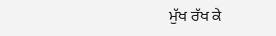ਮੁੱਖ ਰੱਖ ਕੇ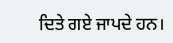ਦਿਤੇ ਗਏ ਜਾਪਦੇ ਹਨ।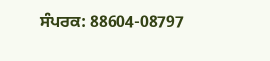ਸੰਪਰਕ: 88604-08797